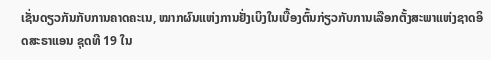ເຊັ່ນດຽວກັນກັບການຄາດຄະເນ, ໝາກຜົນແຫ່ງການຢັ່ງເບິງໃນເບື້ອງຕົ້ນກ່ຽວກັບການເລືອກຕັ້ງສະພາແຫ່ງຊາດອິດສະຣາແອນ ຊຸດທີ 19 ໃນ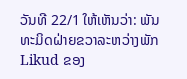ວັນທີ 22/1 ໃຫ້ເຫັນວ່າ: ພັນທະມິດຝ່າຍຂວາລະຫວ່າງພັກ Likud ຂອງ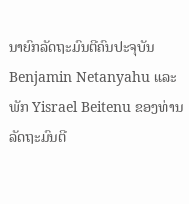ນາຍົກລັດຖະມົນຕີຄົນປະຈຸບັນ Benjamin Netanyahu ແລະ ພັກ Yisrael Beitenu ຂອງທ່ານລັດຖະມົນຕີ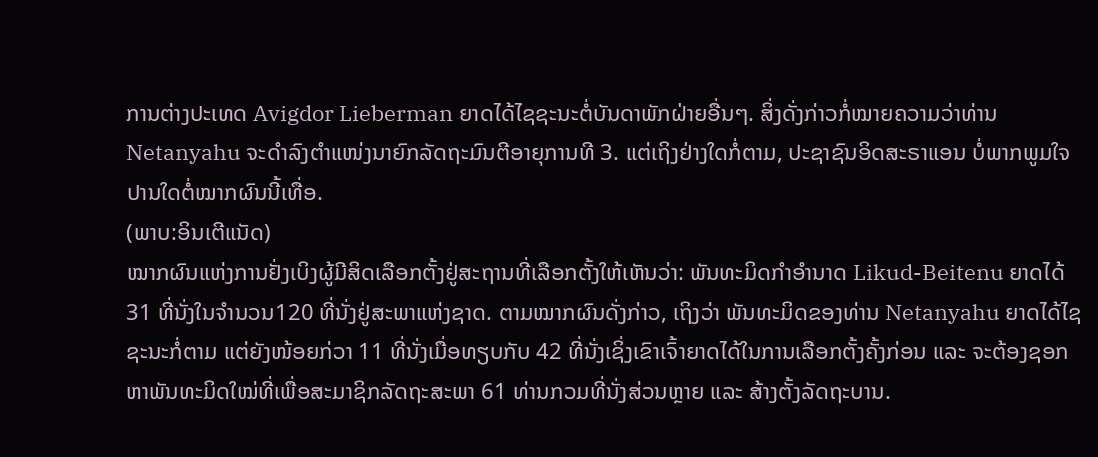ການຕ່າງປະເທດ Avigdor Lieberman ຍາດໄດ້ໄຊຊະນະຕໍ່ບັນດາພັກຝ່າຍອື່ນໆ. ສິ່ງດັ່ງກ່າວກໍ່ໝາຍຄວາມວ່າທ່ານ Netanyahu ຈະດຳລົງຕຳແໜ່ງນາຍົກລັດຖະມົນຕີອາຍຸການທີ 3. ແຕ່ເຖິງຢ່າງໃດກໍ່ຕາມ, ປະຊາຊົນອິດສະຣາແອນ ບໍ່ພາກພູມໃຈປານໃດຕໍ່ໝາກຜົນນີ້ເທື່ອ.
(ພາບ:ອິນເຕີແນັດ)
ໝາກຜົນແຫ່ງການຢັ່ງເບິງຜູ້ມີສິດເລືອກຕັ້ງຢູ່ສະຖານທີ່ເລືອກຕັ້ງໃຫ້ເຫັນວ່າ: ພັນທະມິດກຳອຳນາດ Likud-Beitenu ຍາດໄດ້ 31 ທີ່ນັ່ງໃນຈຳນວນ120 ທີ່ນັ່ງຢູ່ສະພາແຫ່ງຊາດ. ຕາມໝາກຜົນດັ່ງກ່າວ, ເຖິງວ່າ ພັນທະມິດຂອງທ່ານ Netanyahu ຍາດໄດ້ໄຊຊະນະກໍ່ຕາມ ແຕ່ຍັງໜ້ອຍກ່ວາ 11 ທີ່ນັ່ງເມື່ອທຽບກັບ 42 ທີ່ນັ່ງເຊິ່ງເຂົາເຈົ້າຍາດໄດ້ໃນການເລືອກຕັ້ງຄັ້ງກ່ອນ ແລະ ຈະຕ້ອງຊອກຫາພັນທະມິດໃໝ່ທີ່ເພື່ອສະມາຊິກລັດຖະສະພາ 61 ທ່ານກວມທີ່ນັ່ງສ່ວນຫຼາຍ ແລະ ສ້າງຕັ້ງລັດຖະບານ.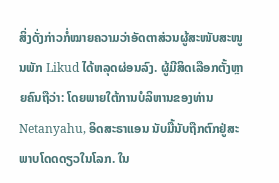ສິ່ງດັ່ງກ່າວກໍ່ໝາຍຄວາມວ່າອັດຕາສ່ວນຜູ້ສະໜັບສະໜູນພັກ Likud ໄດ້ຫລຸດຜ່ອນລົງ. ຜູ້ມີສິດເລືອກຕັ້ງຫຼາຍຄົນຖືວ່າ: ໂດຍພາຍໃຕ້ການບໍລິຫານຂອງທ່ານ Netanyahu, ອິດສະຣາແອນ ນັບມື້ນັບຖືກຕົກຢູ່ສະພາບໂດດດຽວໃນໂລກ. ໃນ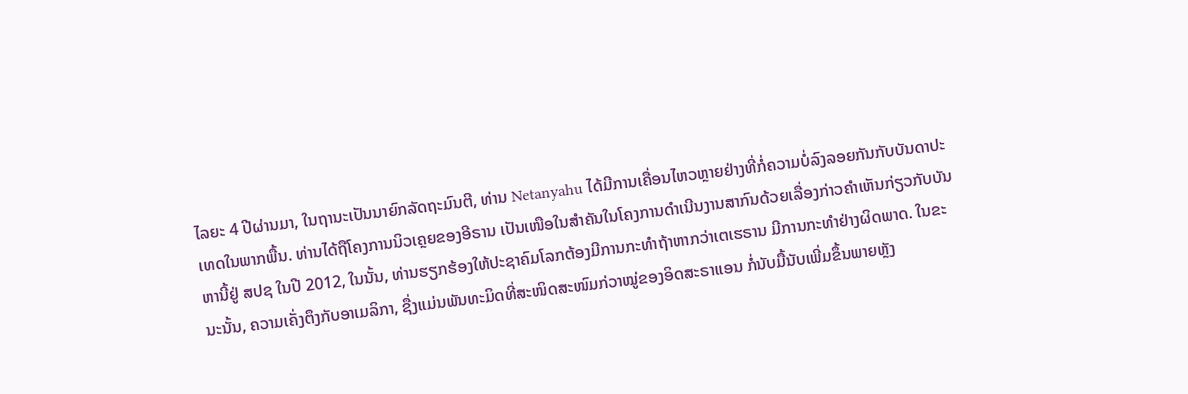ໄລຍະ 4 ປີຜ່ານມາ, ໃນຖານະເປັນນາຍົກລັດຖະມົນຕີ, ທ່ານ Netanyahu ໄດ້ມີການເຄື່ອນໄຫວຫຼາຍຢ່າງທີ່ກໍ່ຄວາມບໍ່ລົງລອຍກັນກັບບັນດາປະເທດໃນພາກພື້ນ. ທ່ານໄດ້ຖືໂຄງການນິວເຄຼຍຂອງອີຣານ ເປັນເໜືອໃນສຳຄັນໃນໂຄງການດຳເນີນງານສາກົນດ້ວຍເລື່ອງກ່າວຄຳເຫັນກ່ຽວກັບບັນຫານີ້ຢູ່ ສປຊ ໃນປີ 2012, ໃນນັ້ນ, ທ່ານຮຽກຮ້ອງໃຫ້ປະຊາຄົມໂລກຕ້ອງມີການກະທຳຖ້າຫາກວ່າເຕເຮຣານ ມີການກະທຳຢ່າງຜິດພາດ. ໃນຂະນະນັ້ນ, ຄວາມເຄັ່ງຕຶງກັບອາເມລິກາ, ຊື່ງແມ່ນພັນທະມິດທີ່ສະໜິດສະໜົມກ່ວາໝູ່ຂອງອິດສະຣາແອນ ກໍ່ນັບມື້ນັບເພີ່ມຂຶ້ນພາຍຫຼັງ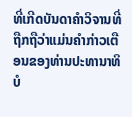ທີ່ເກີດບັນດາຄຳວິຈານທີ່ຖືກຖືວ່າແມ່ນຄຳກ່າວເຕືອນຂອງທ່ານປະທານາທິບໍ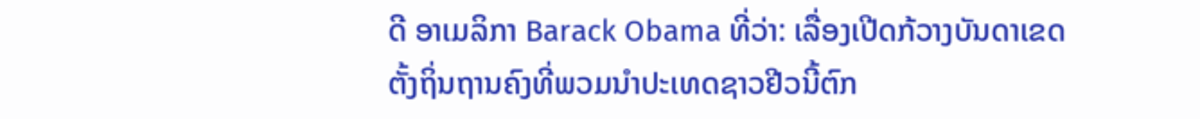ດີ ອາເມລິກາ Barack Obama ທີ່ວ່າ: ເລື່ອງເປີດກ້ວາງບັນດາເຂດຕັ້ງຖິ່ນຖານຄົງທີ່ພວມນຳປະເທດຊາວຢີວນີ້ຕົກ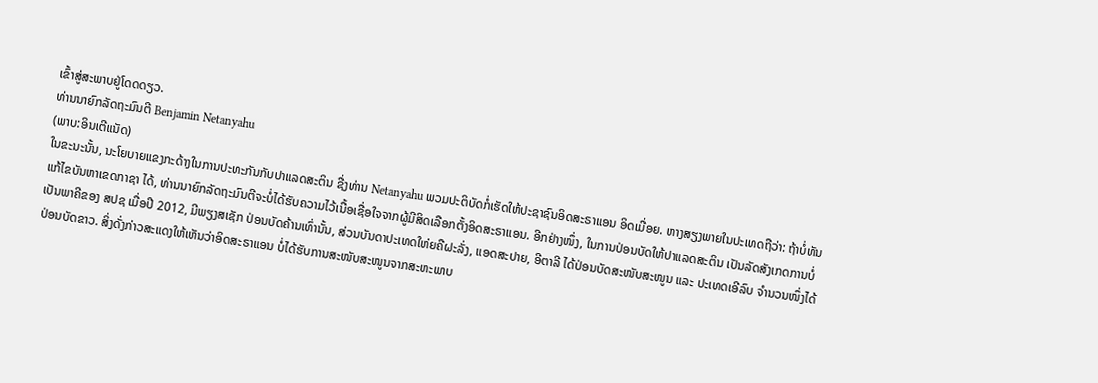ເຂົ້າສູ່ສະພາບຢູ່ໂດດດຽວ.
ທ່ານນາຍົກລັດຖະມົນຕີ Benjamin Netanyahu
(ພາບ:ອິນເຕີແນັດ)
ໃນຂະນະນັ້ນ, ນະໂຍບາຍແຂງກະດ້າງໃນການປະທະກັນກັບປາແລດສະຕິນ ຊື່ງທ່ານ Netanyahu ພວມປະຕິບັດກໍ່ເຮັດໃຫ້ປະຊາຊົນອິດສະຣາແອນ ອິດເມື່ອຍ. ຫາງສຽງພາຍໃນປະເທດຖືວ່າ: ຖ້າບໍ່ທັນແກ້ໄຂບັນຫາເຂດກາຊາ ໄດ້, ທ່ານນາຍົກລັດຖະມົນຕີຈະບໍ່ໄດ້ຮັບຄວາມໄວ້ເນື້ອເຊື່ອໃຈຈາກຜູ້ມີສິດເລືອກຕັ້ງອິດສະຣາແອນ. ອີກຢ່າງໜຶ່ງ, ໃນການປ່ອນບັດໃຫ້ປາແລດສະຕິນ ເປັນລັດສັງເກດການບໍ່ເປັນພາຄີຂອງ ສປຊ ເມື່ອປີ 2012, ມີພຽງສເຊັກ ປ່ອນບັດຄ້ານເທົ່ານັ້ນ, ສ່ວນບັນດາປະເທດໃຫ່ຍຄືຝະລັ່ງ, ແອດສະປາຍ, ອີຕາລີ ໄດ້ປ່ອນບັດສະໜັບສະໜູນ ແລະ ປະເທດເອີລົບ ຈຳນວນໜຶ່ງໄດ້ປ່ອນບັດຂາວ. ສິ່ງດັ່ງກ່າວສະແດງໃຫ້ເຫັນວ່າອິດສະຣາແອນ ບໍ່ໄດ້ຮັບການສະໜັບສະໜູນຈາກສະຫະພາບ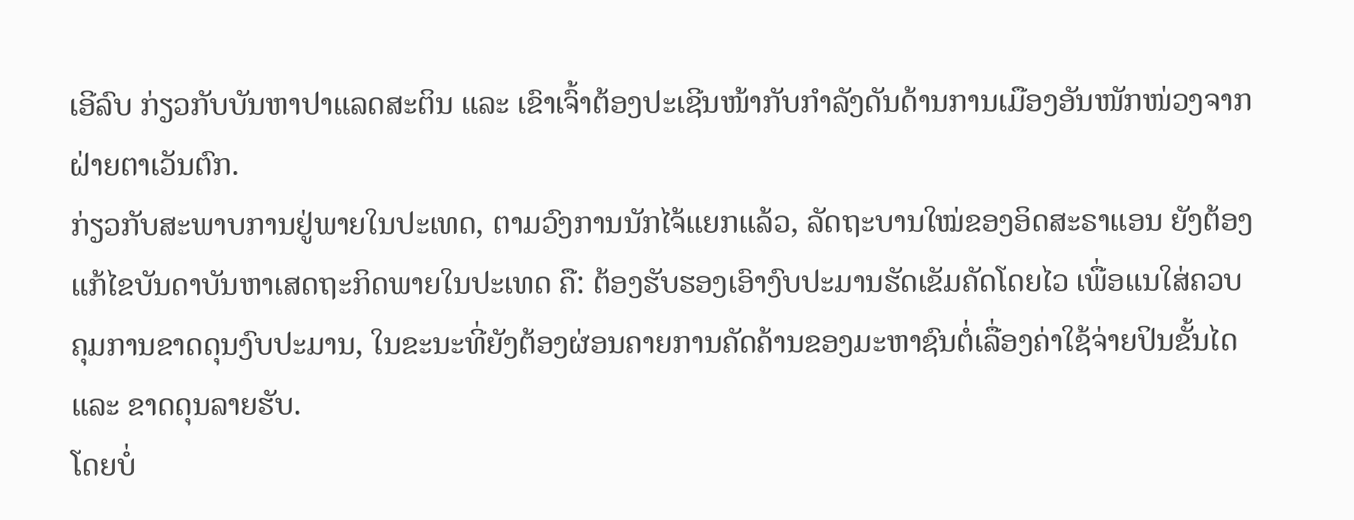ເອີລົບ ກ່ຽວກັບບັນຫາປາແລດສະຕິນ ແລະ ເຂົາເຈົ້າຕ້ອງປະເຊີນໜ້າກັບກຳລັງດັນດ້ານການເມືອງອັນໜັກໜ່ວງຈາກຝ່າຍຕາເວັນຕົກ.
ກ່ຽວກັບສະພາບການຢູ່ພາຍໃນປະເທດ, ຕາມວົງການນັກໄຈ້ແຍກແລ້ວ, ລັດຖະບານໃໝ່ຂອງອິດສະຣາແອນ ຍັງຕ້ອງແກ້ໄຂບັນດາບັນຫາເສດຖະກິດພາຍໃນປະເທດ ຄື: ຕ້ອງຮັບຮອງເອົາງົບປະມານຮັດເຂັມຄັດໂດຍໄວ ເພື່ອແນໃສ່ຄວບຄຸມການຂາດດຸນງົບປະມານ, ໃນຂະນະທີ່ຍັງຕ້ອງຜ່ອນຄາຍການຄັດຄ້ານຂອງມະຫາຊົນຕໍ່ເລື່ອງຄ່າໃຊ້ຈ່າຍປິນຂັ້ນໄດ ແລະ ຂາດດຸນລາຍຮັບ.
ໂດຍບໍ່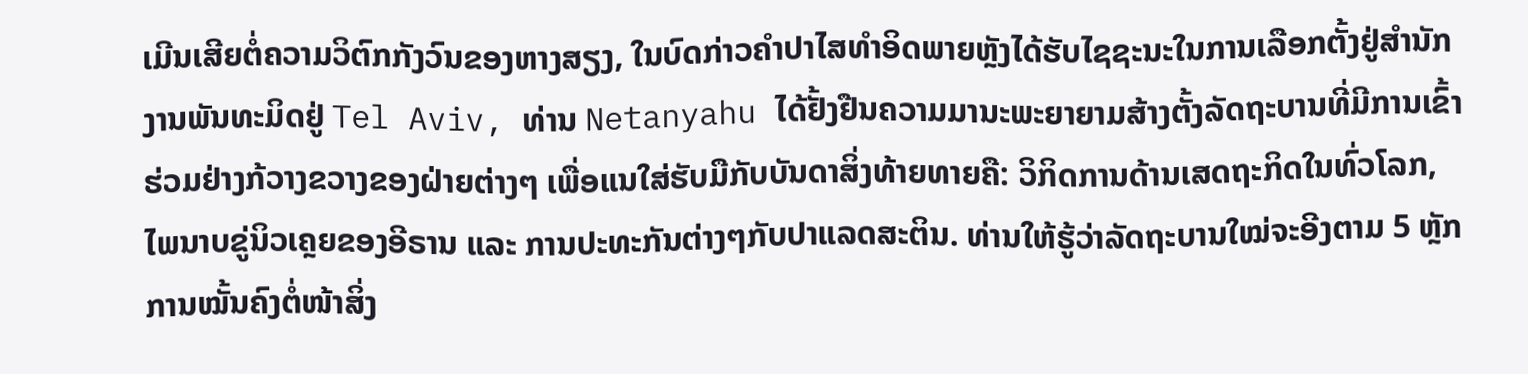ເມີນເສີຍຕໍ່ຄວາມວິຕົກກັງວົນຂອງຫາງສຽງ, ໃນບົດກ່າວຄຳປາໄສທຳອິດພາຍຫຼັງໄດ້ຮັບໄຊຊະນະໃນການເລືອກຕັ້ງຢູ່ສຳນັກງານພັນທະມິດຢູ່ Tel Aviv, ທ່ານ Netanyahu ໄດ້ຢັ້ງຢືນຄວາມມານະພະຍາຍາມສ້າງຕັ້ງລັດຖະບານທີ່ມີການເຂົ້າຮ່ວມຢ່າງກ້ວາງຂວາງຂອງຝ່າຍຕ່າງໆ ເພື່ອແນໃສ່ຮັບມືກັບບັນດາສິ່ງທ້າຍທາຍຄື: ວິກິດການດ້ານເສດຖະກິດໃນທົ່ວໂລກ, ໄພນາບຂູ່ນິວເຄຼຍຂອງອີຣານ ແລະ ການປະທະກັນຕ່າງໆກັບປາແລດສະຕິນ. ທ່ານໃຫ້ຮູ້ວ່າລັດຖະບານໃໝ່ຈະອີງຕາມ 5 ຫຼັກການໝັ້ນຄົງຕໍ່ໜ້າສິ່ງ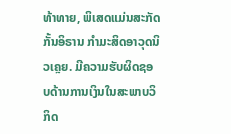ທ້າທາຍ, ພິເສດແມ່ນສະກັດກັ້ນອິຣານ ກຳມະສິດອາວຸດນິວເຄຼຍ. ມີຄວາມຮັບຜິດຊອບດ້ານການເງິນໃນສະພາບວິກິດ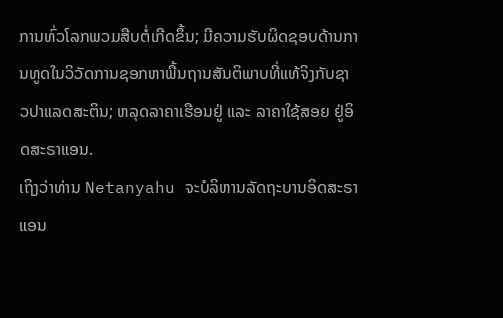ການທົ່ວໂລກພວມສືບຕໍ່ເກີດຂຶ້ນ; ມີຄວາມຮັບຜິດຊອບດ້ານການທູດໃນວິວັດການຊອກຫາພື້ນຖານສັນຕິພາບທີ່ແທ້ຈິງກັບຊາວປາແລດສະຕິນ; ຫລຸດລາຄາເຮືອນຢູ່ ແລະ ລາຄາໃຊ້ສອຍ ຢູ່ອິດສະຣາແອນ.
ເຖິງວ່າທ່ານ Netanyahu ຈະບໍລິຫານລັດຖະບານອິດສະຣາແອນ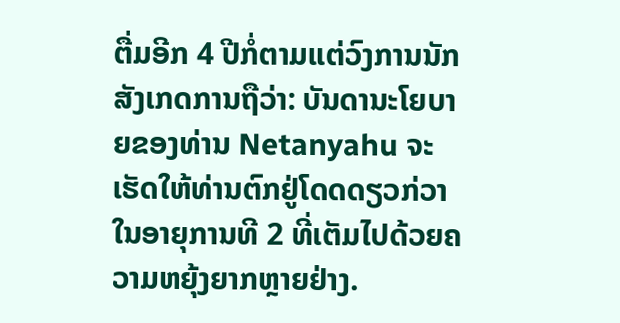ຕື່ມອີກ 4 ປີກໍ່ຕາມແຕ່ວົງການນັກສັງເກດການຖືວ່າ: ບັນດານະໂຍບາຍຂອງທ່ານ Netanyahu ຈະເຮັດໃຫ້ທ່ານຕົກຢູ່ໂດດດຽວກ່ວາໃນອາຍຸການທີ 2 ທີ່ເຕັມໄປດ້ວຍຄວາມຫຍຸ້ງຍາກຫຼາຍຢ່າງ.